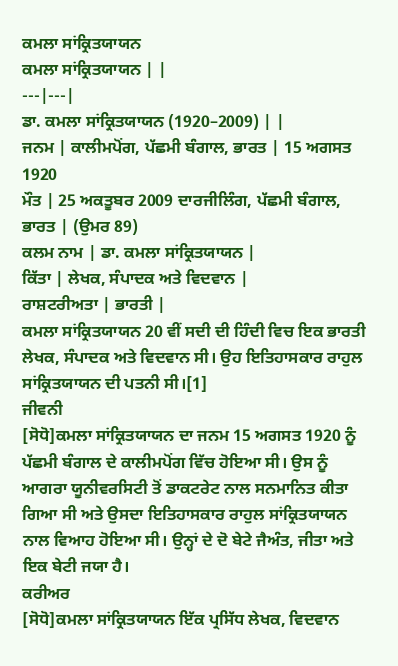ਕਮਲਾ ਸਾਂਕ੍ਰਿਤਯਾਯਨ
ਕਮਲਾ ਸਾਂਕ੍ਰਿਤਯਾਯਨ | |
---|---|
ਡਾ. ਕਮਲਾ ਸਾਂਕ੍ਰਿਤਯਾਯਨ (1920–2009) | |
ਜਨਮ | ਕਾਲੀਮਪੋਂਗ, ਪੱਛਮੀ ਬੰਗਾਲ, ਭਾਰਤ | 15 ਅਗਸਤ 1920
ਮੌਤ | 25 ਅਕਤੂਬਰ 2009 ਦਾਰਜੀਲਿੰਗ, ਪੱਛਮੀ ਬੰਗਾਲ, ਭਾਰਤ | (ਉਮਰ 89)
ਕਲਮ ਨਾਮ | ਡਾ. ਕਮਲਾ ਸਾਂਕ੍ਰਿਤਯਾਯਨ |
ਕਿੱਤਾ | ਲੇਖਕ, ਸੰਪਾਦਕ ਅਤੇ ਵਿਦਵਾਨ |
ਰਾਸ਼ਟਰੀਅਤਾ | ਭਾਰਤੀ |
ਕਮਲਾ ਸਾਂਕ੍ਰਿਤਯਾਯਨ 20 ਵੀਂ ਸਦੀ ਦੀ ਹਿੰਦੀ ਵਿਚ ਇਕ ਭਾਰਤੀ ਲੇਖਕ, ਸੰਪਾਦਕ ਅਤੇ ਵਿਦਵਾਨ ਸੀ। ਉਹ ਇਤਿਹਾਸਕਾਰ ਰਾਹੁਲ ਸਾਂਕ੍ਰਿਤਯਾਯਨ ਦੀ ਪਤਨੀ ਸੀ।[1]
ਜੀਵਨੀ
[ਸੋਧੋ]ਕਮਲਾ ਸਾਂਕ੍ਰਿਤਯਾਯਨ ਦਾ ਜਨਮ 15 ਅਗਸਤ 1920 ਨੂੰ ਪੱਛਮੀ ਬੰਗਾਲ ਦੇ ਕਾਲੀਮਪੋਂਗ ਵਿੱਚ ਹੋਇਆ ਸੀ। ਉਸ ਨੂੰ ਆਗਰਾ ਯੂਨੀਵਰਸਿਟੀ ਤੋਂ ਡਾਕਟਰੇਟ ਨਾਲ ਸਨਮਾਨਿਤ ਕੀਤਾ ਗਿਆ ਸੀ ਅਤੇ ਉਸਦਾ ਇਤਿਹਾਸਕਾਰ ਰਾਹੁਲ ਸਾਂਕ੍ਰਿਤਯਾਯਨ ਨਾਲ ਵਿਆਹ ਹੋਇਆ ਸੀ। ਉਨ੍ਹਾਂ ਦੇ ਦੋ ਬੇਟੇ ਜੈਅੰਤ, ਜੀਤਾ ਅਤੇ ਇਕ ਬੇਟੀ ਜਯਾ ਹੈ।
ਕਰੀਅਰ
[ਸੋਧੋ]ਕਮਲਾ ਸਾਂਕ੍ਰਿਤਯਾਯਨ ਇੱਕ ਪ੍ਰਸਿੱਧ ਲੇਖਕ, ਵਿਦਵਾਨ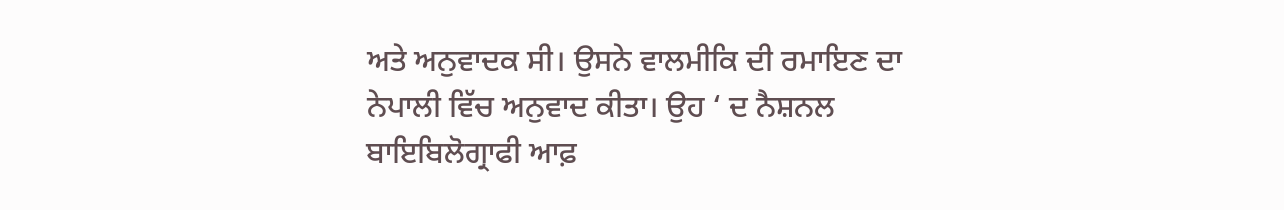ਅਤੇ ਅਨੁਵਾਦਕ ਸੀ। ਉਸਨੇ ਵਾਲਮੀਕਿ ਦੀ ਰਮਾਇਣ ਦਾ ਨੇਪਾਲੀ ਵਿੱਚ ਅਨੁਵਾਦ ਕੀਤਾ। ਉਹ ‘ ਦ ਨੈਸ਼ਨਲ ਬਾਇਬਿਲੋਗ੍ਰਾਫੀ ਆਫ਼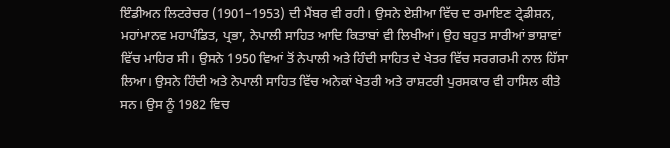ਇੰਡੀਅਨ ਲਿਟਰੇਚਰ (1901–1953) ਦੀ ਮੈਂਬਰ ਵੀ ਰਹੀ। ਉਸਨੇ ਏਸ਼ੀਆ ਵਿੱਚ ਦ ਰਮਾਇਣ ਟ੍ਰੇਡੀਸ਼ਨ, ਮਹਾਂਮਾਨਵ ਮਹਾਪੰਡਿਤ, ਪ੍ਰਭਾ, ਨੇਪਾਲੀ ਸਾਹਿਤ ਆਦਿ ਕਿਤਾਬਾਂ ਵੀ ਲਿਖੀਆਂ। ਉਹ ਬਹੁਤ ਸਾਰੀਆਂ ਭਾਸ਼ਾਵਾਂ ਵਿੱਚ ਮਾਹਿਰ ਸੀ। ਉਸਨੇ 1950 ਵਿਆਂ ਤੋਂ ਨੇਪਾਲੀ ਅਤੇ ਹਿੰਦੀ ਸਾਹਿਤ ਦੇ ਖੇਤਰ ਵਿੱਚ ਸਰਗਰਮੀ ਨਾਲ ਹਿੱਸਾ ਲਿਆ। ਉਸਨੇ ਹਿੰਦੀ ਅਤੇ ਨੇਪਾਲੀ ਸਾਹਿਤ ਵਿੱਚ ਅਨੇਕਾਂ ਖੇਤਰੀ ਅਤੇ ਰਾਸ਼ਟਰੀ ਪੁਰਸਕਾਰ ਵੀ ਹਾਸਿਲ ਕੀਤੇ ਸਨ। ਉਸ ਨੂੰ 1982 ਵਿਚ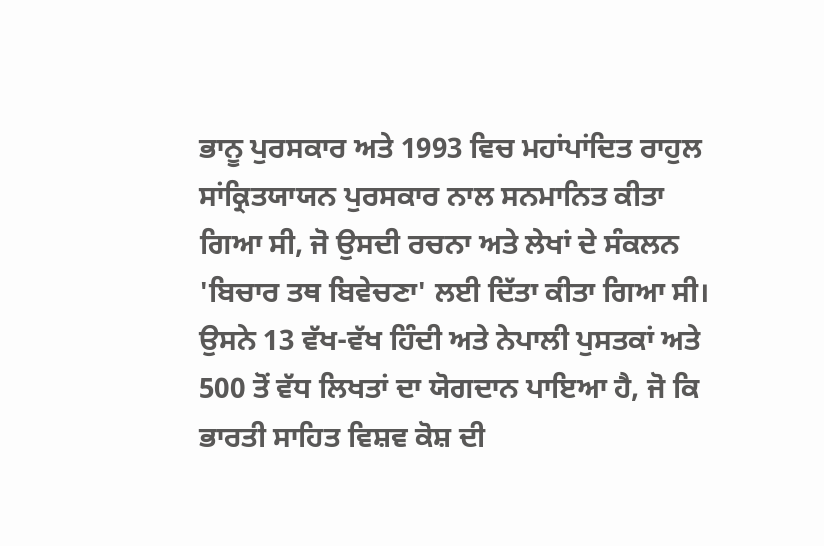ਭਾਨੂ ਪੁਰਸਕਾਰ ਅਤੇ 1993 ਵਿਚ ਮਹਾਂਪਾਂਦਿਤ ਰਾਹੁਲ ਸਾਂਕ੍ਰਿਤਯਾਯਨ ਪੁਰਸਕਾਰ ਨਾਲ ਸਨਮਾਨਿਤ ਕੀਤਾ ਗਿਆ ਸੀ, ਜੋ ਉਸਦੀ ਰਚਨਾ ਅਤੇ ਲੇਖਾਂ ਦੇ ਸੰਕਲਨ 'ਬਿਚਾਰ ਤਥ ਬਿਵੇਚਣਾ' ਲਈ ਦਿੱਤਾ ਕੀਤਾ ਗਿਆ ਸੀ। ਉਸਨੇ 13 ਵੱਖ-ਵੱਖ ਹਿੰਦੀ ਅਤੇ ਨੇਪਾਲੀ ਪੁਸਤਕਾਂ ਅਤੇ 500 ਤੋਂ ਵੱਧ ਲਿਖਤਾਂ ਦਾ ਯੋਗਦਾਨ ਪਾਇਆ ਹੈ, ਜੋ ਕਿ ਭਾਰਤੀ ਸਾਹਿਤ ਵਿਸ਼ਵ ਕੋਸ਼ ਦੀ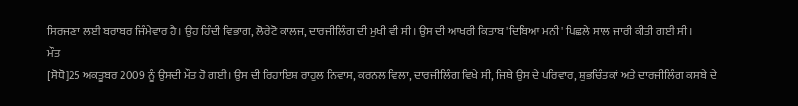ਸਿਰਜਣਾ ਲਈ ਬਰਾਬਰ ਜਿੰਮੇਵਾਰ ਹੈ। ਉਹ ਹਿੰਦੀ ਵਿਭਾਗ, ਲੋਰੇਟੋ ਕਾਲਜ, ਦਾਰਜੀਲਿੰਗ ਦੀ ਮੁਖੀ ਵੀ ਸੀ। ਉਸ ਦੀ ਆਖਰੀ ਕਿਤਾਬ 'ਦਿਬਿਆ ਮਨੀ' ਪਿਛਲੇ ਸਾਲ ਜਾਰੀ ਕੀਤੀ ਗਈ ਸੀ।
ਮੌਤ
[ਸੋਧੋ]25 ਅਕਤੂਬਰ 2009 ਨੂੰ ਉਸਦੀ ਮੌਤ ਹੋ ਗਈ। ਉਸ ਦੀ ਰਿਹਾਇਸ਼ ਰਾਹੁਲ ਨਿਵਾਸ, ਕਰਨਲ ਵਿਲਾ, ਦਾਰਜੀਲਿੰਗ ਵਿਖੇ ਸੀ, ਜਿਥੇ ਉਸ ਦੇ ਪਰਿਵਾਰ, ਸ਼ੁਭਚਿੰਤਕਾਂ ਅਤੇ ਦਾਰਜੀਲਿੰਗ ਕਸਬੇ ਦੇ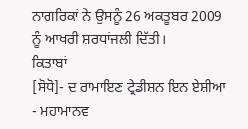ਨਾਗਰਿਕਾਂ ਨੇ ਉਸਨੂੰ 26 ਅਕਤੂਬਰ 2009 ਨੂੰ ਆਖਰੀ ਸ਼ਰਧਾਂਜਲੀ ਦਿੱਤੀ।
ਕਿਤਾਬਾਂ
[ਸੋਧੋ]- ਦ ਰਾਮਾਇਣ ਟ੍ਰੇਡੀਸ਼ਨ ਇਨ ਏਸ਼ੀਆ
- ਮਹਾਮਾਨਵ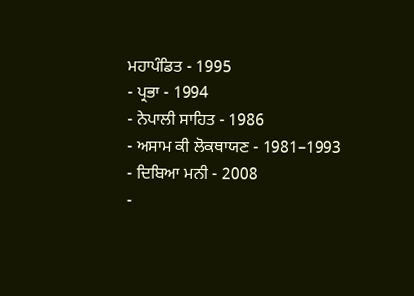ਮਹਾਪੰਡਿਤ - 1995
- ਪ੍ਰਭਾ - 1994
- ਨੇਪਾਲੀ ਸਾਹਿਤ - 1986
- ਅਸਾਮ ਕੀ ਲੋਕਥਾਯਣ - 1981–1993
- ਦਿਬਿਆ ਮਨੀ - 2008
-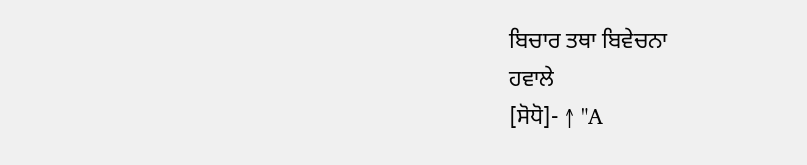ਬਿਚਾਰ ਤਥਾ ਬਿਵੇਚਨਾ
ਹਵਾਲੇ
[ਸੋਧੋ]- ↑ "A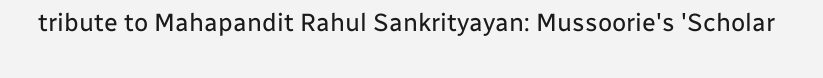tribute to Mahapandit Rahul Sankrityayan: Mussoorie's 'Scholar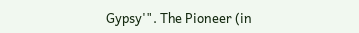Gypsy'". The Pioneer (in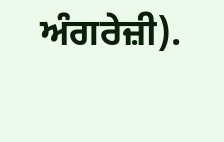ਅੰਗਰੇਜ਼ੀ).